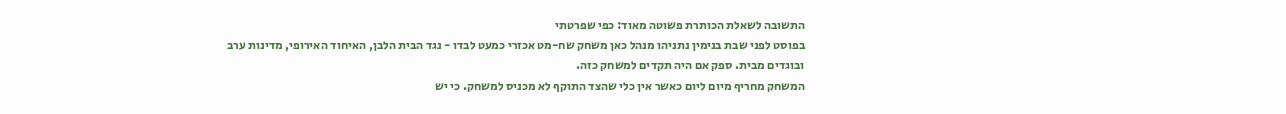התשובה לשאלת הכותרת פשוטה מאוד: כפי שפרטתי
בפוסט לפני שבת בנימין נתניהו מנהל כאן משחק שח-מט אכזרי כמעט לבדו - נגד הבית הלבן, האיחוד האירופי, מדינות ערב ובוגדים מבית. ספק אם היה תקדים למשחק כזה.
המשחק מחריף מיום ליום כאשר אין כלי שהצד התוקף לא מכניס למשחק. כי יש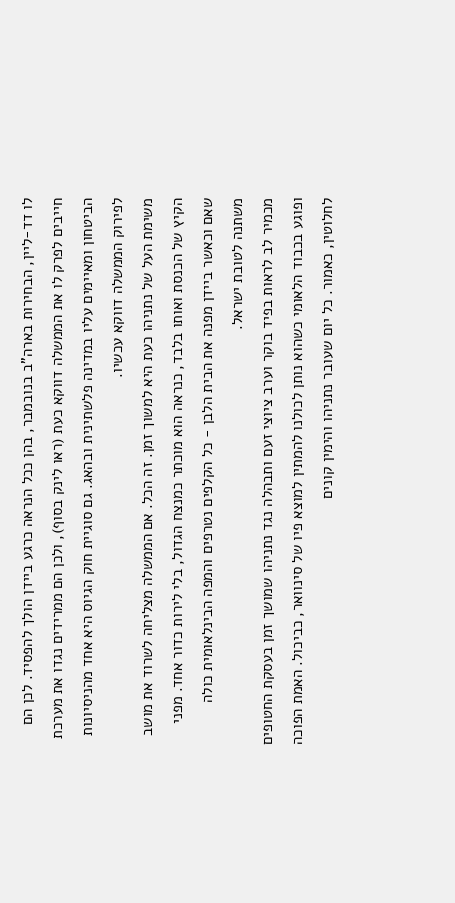לו דד-ליין, הבחירות בארה"ב בנובמבר, בהן ככל הנראה כרגע ביידן הולך להפסיד. לכן הם חייבים לפרק לו את הממשלה דווקא כעת (ראו לינק בסוף), ולכן הם ממרידים נגדו את מערכת הביטחון ומאיימים עליו במדינה פלשתינית ובהאג. גם סוגיית חוק הגיוס היא אחד מהניסיונות לפירוק הממשלה דווקא עכשיו.
משימת העל של נתניהו כעת היא למשוך זמן. זה הכל. אם הממשלה מצליחה לשרוד את מושב הקיץ של הכנסת ואותו בלבד, כנראה הוא מוכתר כמנצח הגדול, בלי לירות כדור אחד. מפני שאם וכאשר ביידן מפנה את הבית הלבן - כל הקלפים נטרפים והמפה הבינלאומית כולה משתנה לטובת ישראל.
מכמיר לב לראות בפיד בוקר וערב ציוצי זעם ותבהלה נגד נתניהו שמושך זמן בעסקת החטופים ופוגע בכבוד הלאומי כשהוא נותן לכולנו להמתין למוצא פיו של סינוואר, כביכול. האמת הפוכה לחלוטין, כאמור. כל יום שעובר נתניהו והימין קונים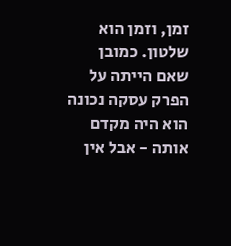זמן, וזמן הוא שלטון. כמובן שאם הייתה על הפרק עסקה נכונה הוא היה מקדם אותה - אבל אין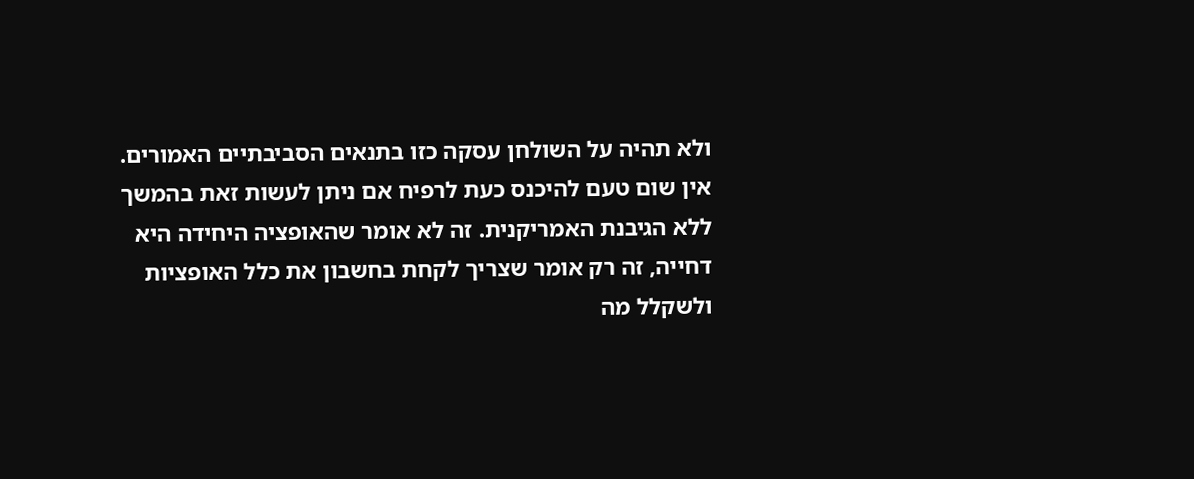ולא תהיה על השולחן עסקה כזו בתנאים הסביבתיים האמורים.
אין שום טעם להיכנס כעת לרפיח אם ניתן לעשות זאת בהמשך ללא הגיבנת האמריקנית. זה לא אומר שהאופציה היחידה היא דחייה, זה רק אומר שצריך לקחת בחשבון את כלל האופציות ולשקלל מה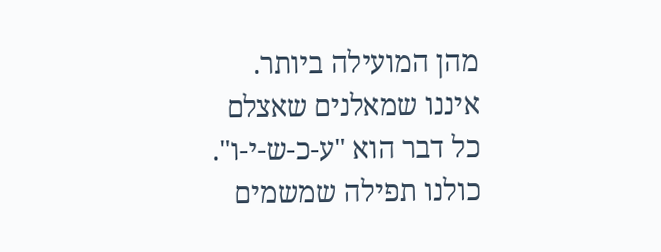מהן המועילה ביותר. איננו שמאלנים שאצלם כל דבר הוא "ע-כ-ש-י-ו".
כולנו תפילה שמשמים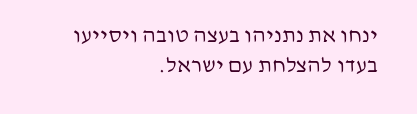ינחו את נתניהו בעצה טובה ויסייעו בעדו להצלחת עם ישראל.